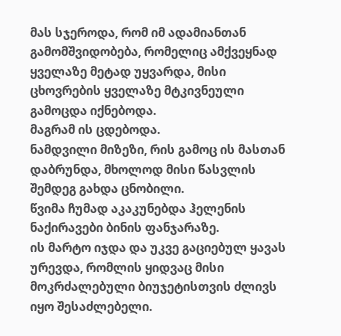მას სჯეროდა, რომ იმ ადამიანთან გამომშვიდობება, რომელიც ამქვეყნად ყველაზე მეტად უყვარდა, მისი ცხოვრების ყველაზე მტკივნეული გამოცდა იქნებოდა.
მაგრამ ის ცდებოდა.
ნამდვილი მიზეზი, რის გამოც ის მასთან დაბრუნდა, მხოლოდ მისი წასვლის შემდეგ გახდა ცნობილი.
წვიმა ჩუმად აკაკუნებდა ჰელენის ნაქირავები ბინის ფანჯარაზე.
ის მარტო იჯდა და უკვე გაციებულ ყავას ურევდა, რომლის ყიდვაც მისი მოკრძალებული ბიუჯეტისთვის ძლივს იყო შესაძლებელი.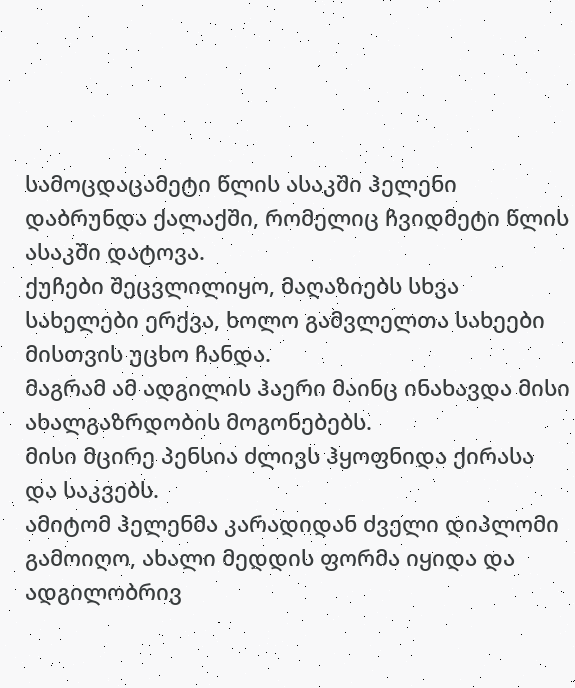სამოცდაცამეტი წლის ასაკში ჰელენი დაბრუნდა ქალაქში, რომელიც ჩვიდმეტი წლის ასაკში დატოვა.
ქუჩები შეცვლილიყო, მაღაზიებს სხვა სახელები ერქვა, ხოლო გამვლელთა სახეები მისთვის უცხო ჩანდა.
მაგრამ ამ ადგილის ჰაერი მაინც ინახავდა მისი ახალგაზრდობის მოგონებებს.
მისი მცირე პენსია ძლივს ჰყოფნიდა ქირასა და საკვებს.
ამიტომ ჰელენმა კარადიდან ძველი დიპლომი გამოიღო, ახალი მედდის ფორმა იყიდა და ადგილობრივ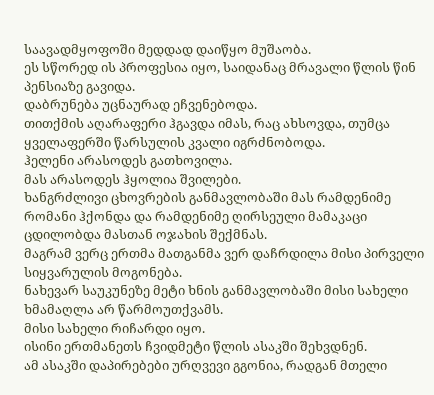საავადმყოფოში მედდად დაიწყო მუშაობა.
ეს სწორედ ის პროფესია იყო, საიდანაც მრავალი წლის წინ პენსიაზე გავიდა.
დაბრუნება უცნაურად ეჩვენებოდა.
თითქმის აღარაფერი ჰგავდა იმას, რაც ახსოვდა, თუმცა ყველაფერში წარსულის კვალი იგრძნობოდა.
ჰელენი არასოდეს გათხოვილა.
მას არასოდეს ჰყოლია შვილები.
ხანგრძლივი ცხოვრების განმავლობაში მას რამდენიმე რომანი ჰქონდა და რამდენიმე ღირსეული მამაკაცი ცდილობდა მასთან ოჯახის შექმნას.
მაგრამ ვერც ერთმა მათგანმა ვერ დაჩრდილა მისი პირველი სიყვარულის მოგონება.
ნახევარ საუკუნეზე მეტი ხნის განმავლობაში მისი სახელი ხმამაღლა არ წარმოუთქვამს.
მისი სახელი რიჩარდი იყო.
ისინი ერთმანეთს ჩვიდმეტი წლის ასაკში შეხვდნენ.
ამ ასაკში დაპირებები ურღვევი გგონია, რადგან მთელი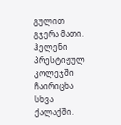გულით გჯერა მათი.
ჰელენი პრესტიჟულ კოლეჯში ჩაირიცხა სხვა ქალაქში.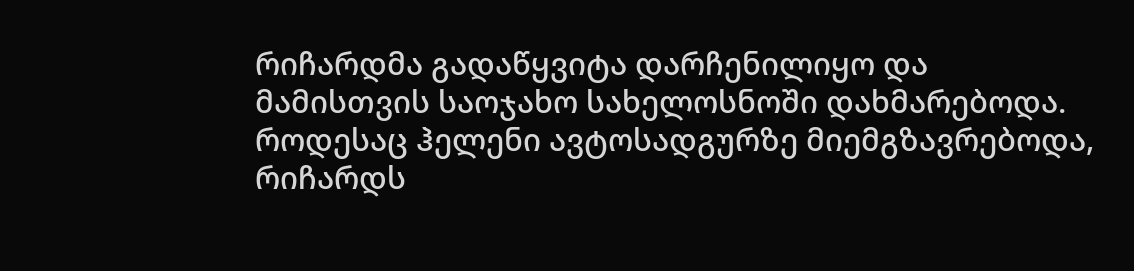რიჩარდმა გადაწყვიტა დარჩენილიყო და მამისთვის საოჯახო სახელოსნოში დახმარებოდა.
როდესაც ჰელენი ავტოსადგურზე მიემგზავრებოდა, რიჩარდს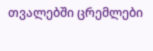თვალებში ცრემლები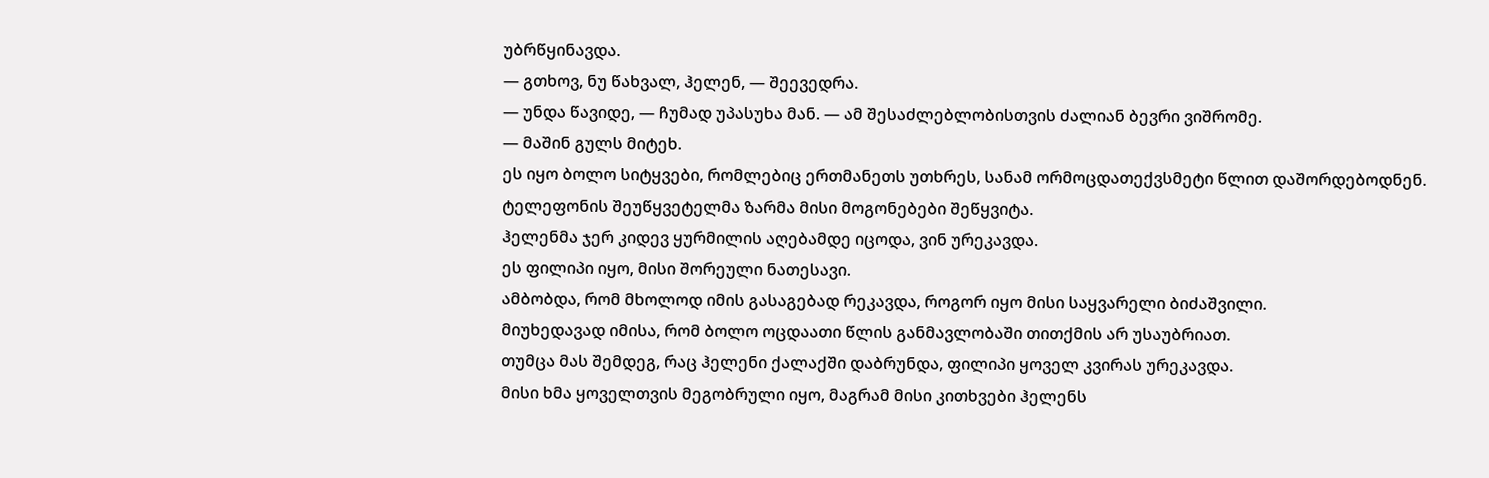უბრწყინავდა.
— გთხოვ, ნუ წახვალ, ჰელენ, — შეევედრა.
— უნდა წავიდე, — ჩუმად უპასუხა მან. — ამ შესაძლებლობისთვის ძალიან ბევრი ვიშრომე.
— მაშინ გულს მიტეხ.
ეს იყო ბოლო სიტყვები, რომლებიც ერთმანეთს უთხრეს, სანამ ორმოცდათექვსმეტი წლით დაშორდებოდნენ.
ტელეფონის შეუწყვეტელმა ზარმა მისი მოგონებები შეწყვიტა.
ჰელენმა ჯერ კიდევ ყურმილის აღებამდე იცოდა, ვინ ურეკავდა.
ეს ფილიპი იყო, მისი შორეული ნათესავი.
ამბობდა, რომ მხოლოდ იმის გასაგებად რეკავდა, როგორ იყო მისი საყვარელი ბიძაშვილი.
მიუხედავად იმისა, რომ ბოლო ოცდაათი წლის განმავლობაში თითქმის არ უსაუბრიათ.
თუმცა მას შემდეგ, რაც ჰელენი ქალაქში დაბრუნდა, ფილიპი ყოველ კვირას ურეკავდა.
მისი ხმა ყოველთვის მეგობრული იყო, მაგრამ მისი კითხვები ჰელენს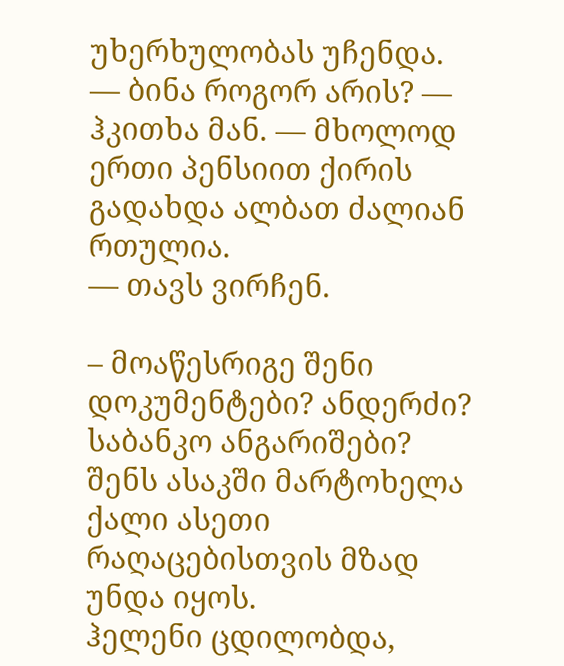უხერხულობას უჩენდა.
— ბინა როგორ არის? — ჰკითხა მან. — მხოლოდ ერთი პენსიით ქირის გადახდა ალბათ ძალიან რთულია.
— თავს ვირჩენ.

– მოაწესრიგე შენი დოკუმენტები? ანდერძი? საბანკო ანგარიშები? შენს ასაკში მარტოხელა ქალი ასეთი რაღაცებისთვის მზად უნდა იყოს.
ჰელენი ცდილობდა,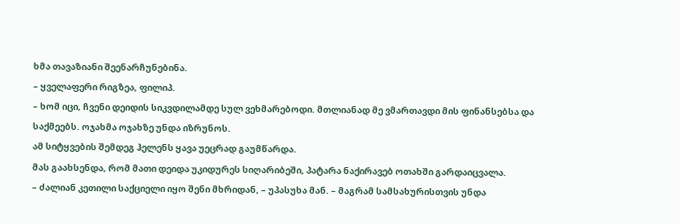ხმა თავაზიანი შეენარჩუნებინა.
– ყველაფერი რიგზეა, ფილიპ.
– ხომ იცი, ჩვენი დეიდის სიკვდილამდე სულ ვეხმარებოდი. მთლიანად მე ვმართავდი მის ფინანსებსა და საქმეებს. ოჯახმა ოჯახზე უნდა იზრუნოს.
ამ სიტყვების შემდეგ ჰელენს ყავა უეცრად გაუმწარდა.
მას გაახსენდა, რომ მათი დეიდა უკიდურეს სიღარიბეში, პატარა ნაქირავებ ოთახში გარდაიცვალა.
– ძალიან კეთილი საქციელი იყო შენი მხრიდან, – უპასუხა მან. – მაგრამ სამსახურისთვის უნდა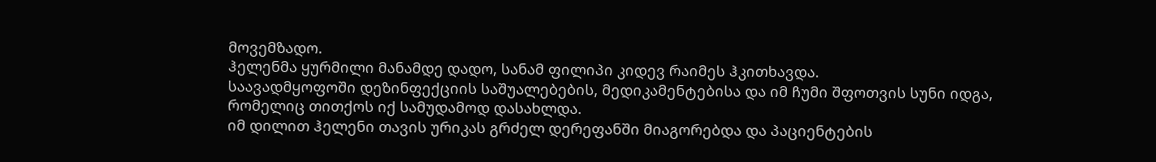მოვემზადო.
ჰელენმა ყურმილი მანამდე დადო, სანამ ფილიპი კიდევ რაიმეს ჰკითხავდა.
საავადმყოფოში დეზინფექციის საშუალებების, მედიკამენტებისა და იმ ჩუმი შფოთვის სუნი იდგა, რომელიც თითქოს იქ სამუდამოდ დასახლდა.
იმ დილით ჰელენი თავის ურიკას გრძელ დერეფანში მიაგორებდა და პაციენტების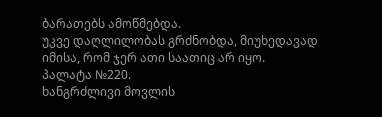ბარათებს ამოწმებდა.
უკვე დაღლილობას გრძნობდა, მიუხედავად იმისა, რომ ჯერ ათი საათიც არ იყო.
პალატა №220.
ხანგრძლივი მოვლის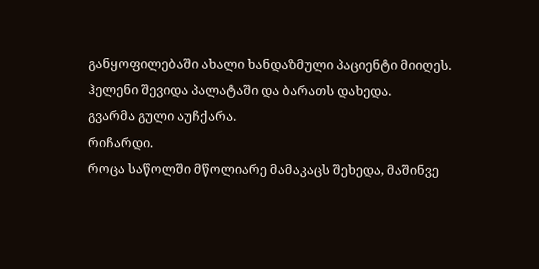განყოფილებაში ახალი ხანდაზმული პაციენტი მიიღეს.
ჰელენი შევიდა პალატაში და ბარათს დახედა.
გვარმა გული აუჩქარა.
რიჩარდი.
როცა საწოლში მწოლიარე მამაკაცს შეხედა, მაშინვე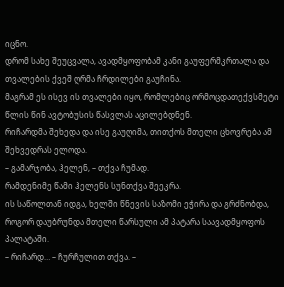იცნო.
დრომ სახე შეუცვალა, ავადმყოფობამ კანი გაუფერმკრთალა და თვალების ქვეშ ღრმა ჩრდილები გაუჩინა.
მაგრამ ეს ისევ ის თვალები იყო, რომლებიც ორმოცდათექვსმეტი წლის წინ ავტობუსის წასვლას აცილებდნენ.
რიჩარდმა შეხედა და ისე გაუღიმა, თითქოს მთელი ცხოვრება ამ შეხვედრას ელოდა.
– გამარჯობა, ჰელენ, – თქვა ჩუმად.
რამდენიმე წამი ჰელენს სუნთქვა შეეკრა.
ის საწოლთან იდგა, ხელში წნევის საზომი ეჭირა და გრძნობდა, როგორ დაუბრუნდა მთელი წარსული ამ პატარა საავადმყოფოს პალატაში.
– რიჩარდ… – ჩურჩულით თქვა. –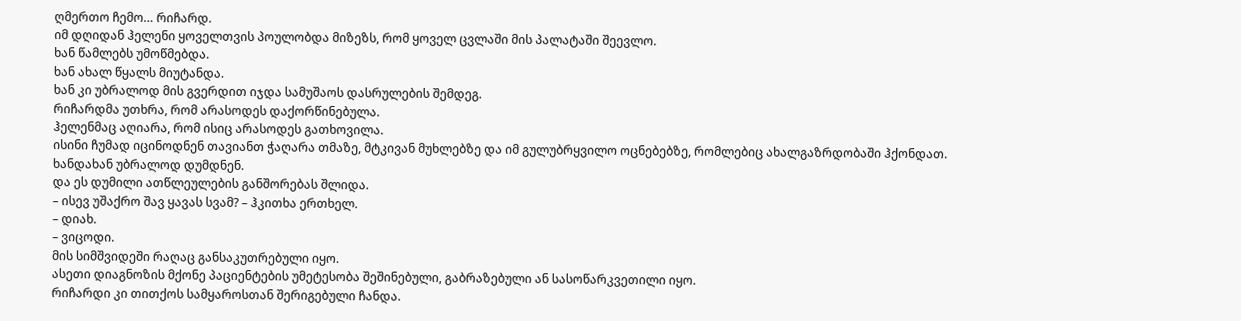ღმერთო ჩემო… რიჩარდ.
იმ დღიდან ჰელენი ყოველთვის პოულობდა მიზეზს, რომ ყოველ ცვლაში მის პალატაში შეევლო.
ხან წამლებს უმოწმებდა.
ხან ახალ წყალს მიუტანდა.
ხან კი უბრალოდ მის გვერდით იჯდა სამუშაოს დასრულების შემდეგ.
რიჩარდმა უთხრა, რომ არასოდეს დაქორწინებულა.
ჰელენმაც აღიარა, რომ ისიც არასოდეს გათხოვილა.
ისინი ჩუმად იცინოდნენ თავიანთ ჭაღარა თმაზე, მტკივან მუხლებზე და იმ გულუბრყვილო ოცნებებზე, რომლებიც ახალგაზრდობაში ჰქონდათ.
ხანდახან უბრალოდ დუმდნენ.
და ეს დუმილი ათწლეულების განშორებას შლიდა.
– ისევ უშაქრო შავ ყავას სვამ? – ჰკითხა ერთხელ.
– დიახ.
– ვიცოდი.
მის სიმშვიდეში რაღაც განსაკუთრებული იყო.
ასეთი დიაგნოზის მქონე პაციენტების უმეტესობა შეშინებული, გაბრაზებული ან სასოწარკვეთილი იყო.
რიჩარდი კი თითქოს სამყაროსთან შერიგებული ჩანდა.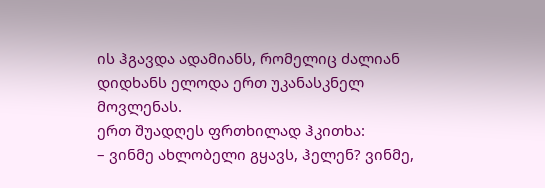ის ჰგავდა ადამიანს, რომელიც ძალიან დიდხანს ელოდა ერთ უკანასკნელ მოვლენას.
ერთ შუადღეს ფრთხილად ჰკითხა:
– ვინმე ახლობელი გყავს, ჰელენ? ვინმე,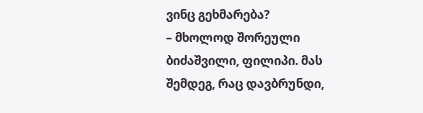ვინც გეხმარება?
– მხოლოდ შორეული ბიძაშვილი, ფილიპი. მას შემდეგ, რაც დავბრუნდი,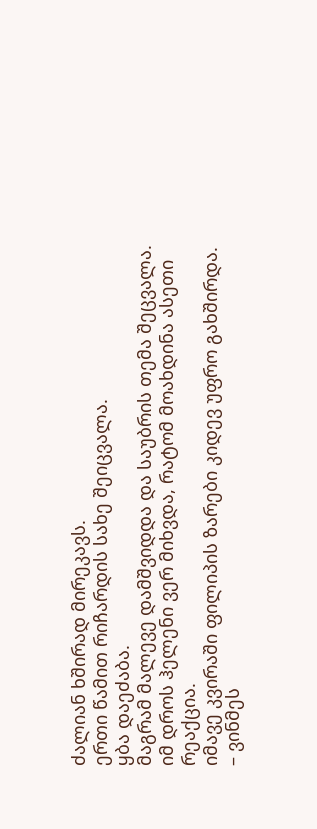ძალიან ხშირად მირეკავს.
ერთი წამით რიჩარდის სახე შეიცვალა.
ყბა დაეძაბა.
მაგრამ მალევე დამშვიდდა და საუბრის თემა შეცვალა.
იმ დროს ჰელენი ვერ მიხვდა, რატომ მოახდინა ასეთი რეაქცია.
იმავე კვირაში ფილიპის ზარები კიდევ უფრო გახშირდა.
– ვინმეს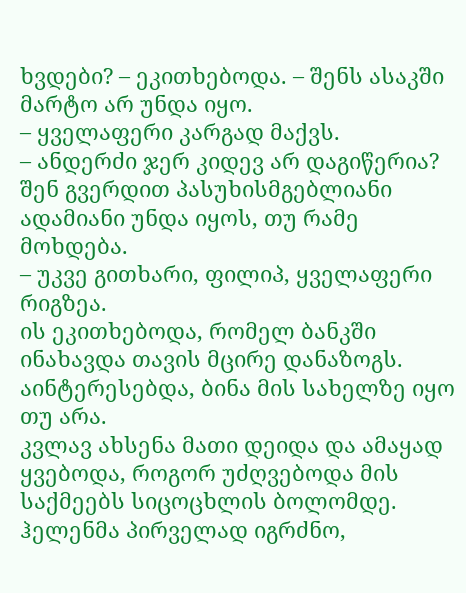ხვდები? – ეკითხებოდა. – შენს ასაკში მარტო არ უნდა იყო.
– ყველაფერი კარგად მაქვს.
– ანდერძი ჯერ კიდევ არ დაგიწერია? შენ გვერდით პასუხისმგებლიანი ადამიანი უნდა იყოს, თუ რამე მოხდება.
– უკვე გითხარი, ფილიპ, ყველაფერი რიგზეა.
ის ეკითხებოდა, რომელ ბანკში ინახავდა თავის მცირე დანაზოგს.
აინტერესებდა, ბინა მის სახელზე იყო თუ არა.
კვლავ ახსენა მათი დეიდა და ამაყად ყვებოდა, როგორ უძღვებოდა მის საქმეებს სიცოცხლის ბოლომდე.
ჰელენმა პირველად იგრძნო,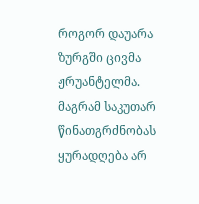როგორ დაუარა ზურგში ცივმა ჟრუანტელმა.
მაგრამ საკუთარ წინათგრძნობას ყურადღება არ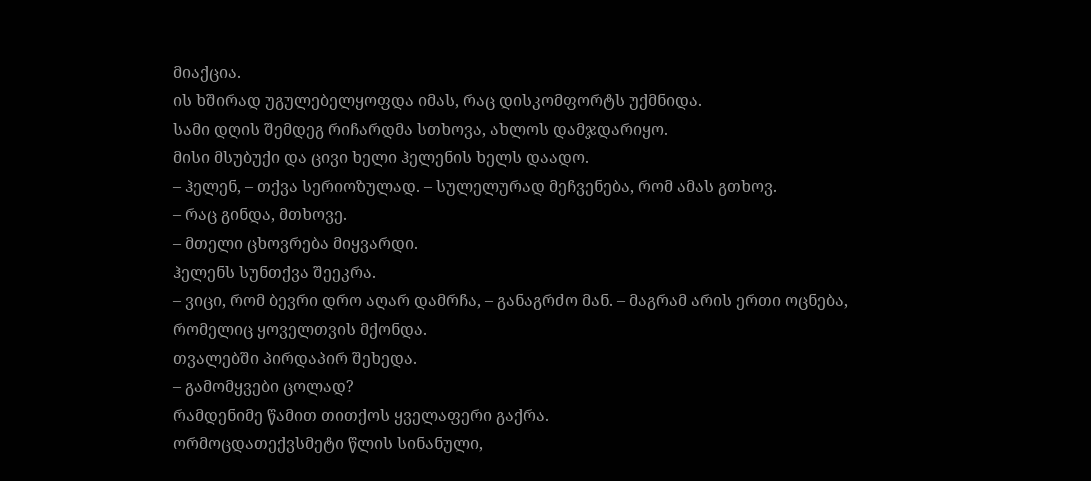მიაქცია.
ის ხშირად უგულებელყოფდა იმას, რაც დისკომფორტს უქმნიდა.
სამი დღის შემდეგ რიჩარდმა სთხოვა, ახლოს დამჯდარიყო.
მისი მსუბუქი და ცივი ხელი ჰელენის ხელს დაადო.
– ჰელენ, – თქვა სერიოზულად. – სულელურად მეჩვენება, რომ ამას გთხოვ.
– რაც გინდა, მთხოვე.
– მთელი ცხოვრება მიყვარდი.
ჰელენს სუნთქვა შეეკრა.
– ვიცი, რომ ბევრი დრო აღარ დამრჩა, – განაგრძო მან. – მაგრამ არის ერთი ოცნება, რომელიც ყოველთვის მქონდა.
თვალებში პირდაპირ შეხედა.
– გამომყვები ცოლად?
რამდენიმე წამით თითქოს ყველაფერი გაქრა.
ორმოცდათექვსმეტი წლის სინანული,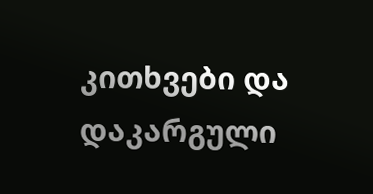კითხვები და დაკარგული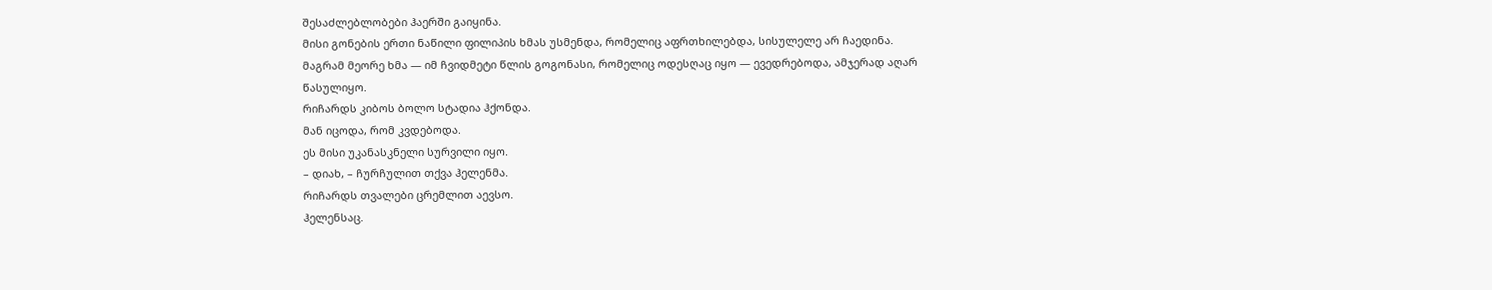შესაძლებლობები ჰაერში გაიყინა.
მისი გონების ერთი ნაწილი ფილიპის ხმას უსმენდა, რომელიც აფრთხილებდა, სისულელე არ ჩაედინა.
მაგრამ მეორე ხმა — იმ ჩვიდმეტი წლის გოგონასი, რომელიც ოდესღაც იყო — ევედრებოდა, ამჯერად აღარ წასულიყო.
რიჩარდს კიბოს ბოლო სტადია ჰქონდა.
მან იცოდა, რომ კვდებოდა.
ეს მისი უკანასკნელი სურვილი იყო.
– დიახ, – ჩურჩულით თქვა ჰელენმა.
რიჩარდს თვალები ცრემლით აევსო.
ჰელენსაც.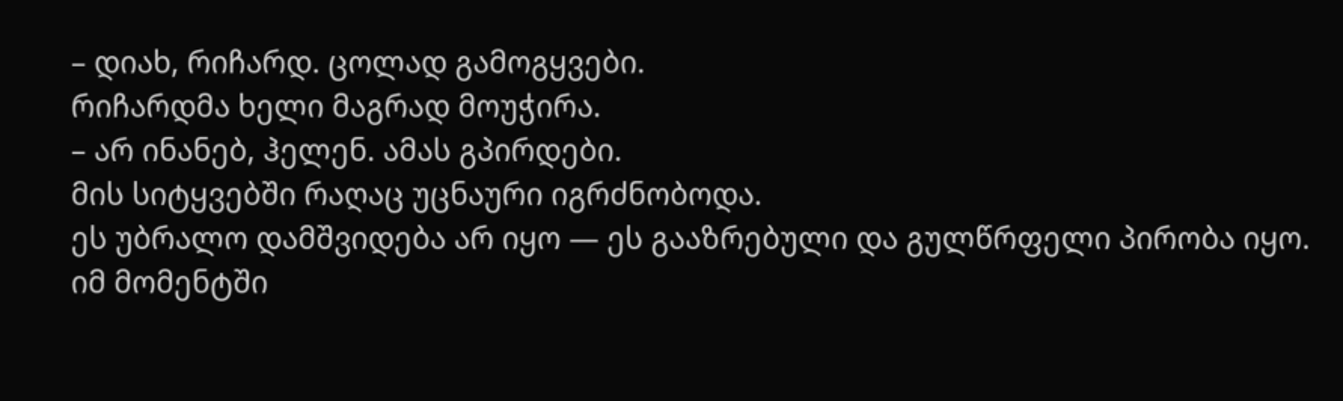– დიახ, რიჩარდ. ცოლად გამოგყვები.
რიჩარდმა ხელი მაგრად მოუჭირა.
– არ ინანებ, ჰელენ. ამას გპირდები.
მის სიტყვებში რაღაც უცნაური იგრძნობოდა.
ეს უბრალო დამშვიდება არ იყო — ეს გააზრებული და გულწრფელი პირობა იყო.
იმ მომენტში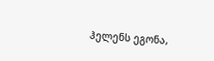ჰელენს ეგონა,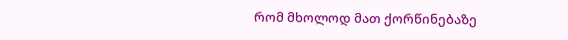რომ მხოლოდ მათ ქორწინებაზე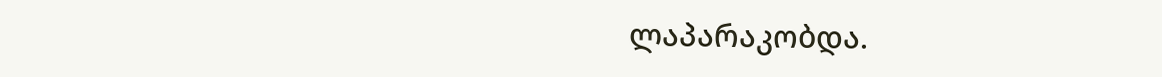ლაპარაკობდა.